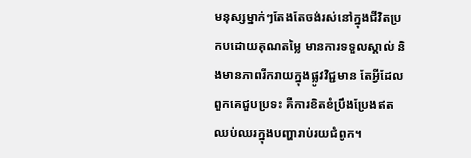មនុស្សម្នាក់ៗតែងតែចង់រស់នៅក្នុងជីវិតប្រកបដោយគុណតម្លៃ មានការទទួលស្គាល់ និងមានភាពរីករាយក្នុងផ្លូវវិជ្ជមាន តែអ្វីដែលពួកគេជួបប្រទះ គឺការខិតខំប្រឹងប្រែងឥតឈប់ឈរក្នុងបញ្ហារាប់រយជំពូក។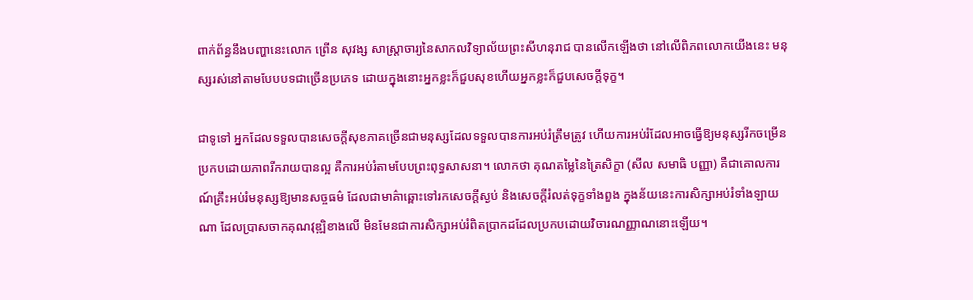ពាក់ព័ន្ធនឹងបញ្ហានេះលោក ព្រើន សុវង្ស សាស្រ្តាចារ្យនៃសាកលវិទ្យាល័យព្រះសីហនុរាជ បានលើកឡើងថា នៅលើពិភពលោកយើងនេះ មនុស្សរស់នៅតាមបែបបទជាច្រើនប្រភេទ ដោយក្នុងនោះអ្នកខ្លះក៏ជួបសុខហើយអ្នកខ្លះក៏ជួបសេចក្តីទុក្ខ។

ជាទូទៅ អ្នកដែលទទួលបានសេចក្តីសុខភាគច្រើនជាមនុស្សដែលទទួលបានការអប់រំត្រឹមត្រូវ ហើយការអប់រំដែលអាចធ្វើឱ្យមនុស្សរីកចម្រើនប្រកបដោយភាពរីករាយបានល្អ គឺការអប់រំតាមបែបព្រះពុទ្ធសាសនា។ លោកថា គុណតម្លៃនៃត្រៃសិក្ខា (សីល សមាធិ បញ្ញា) គឺជាគោលការណ៍គ្រឹះអប់រំមនុស្សឱ្យមានសច្ចធម៌ ដែលជាមាគ៌ាឆ្ពោះទៅរកសេចក្តីស្ងប់ និងសេចក្តីរំលត់ទុក្ខទាំងពួង ក្នុងន័យនេះការសិក្សាអប់រំទាំងឡាយណា ដែលប្រាសចាកគុណវុឌ្ឍិខាងលើ មិនមែនជាការសិក្សាអប់រំពិតប្រាកដដែលប្រកបដោយវិចារណញ្ញាណនោះឡើយ។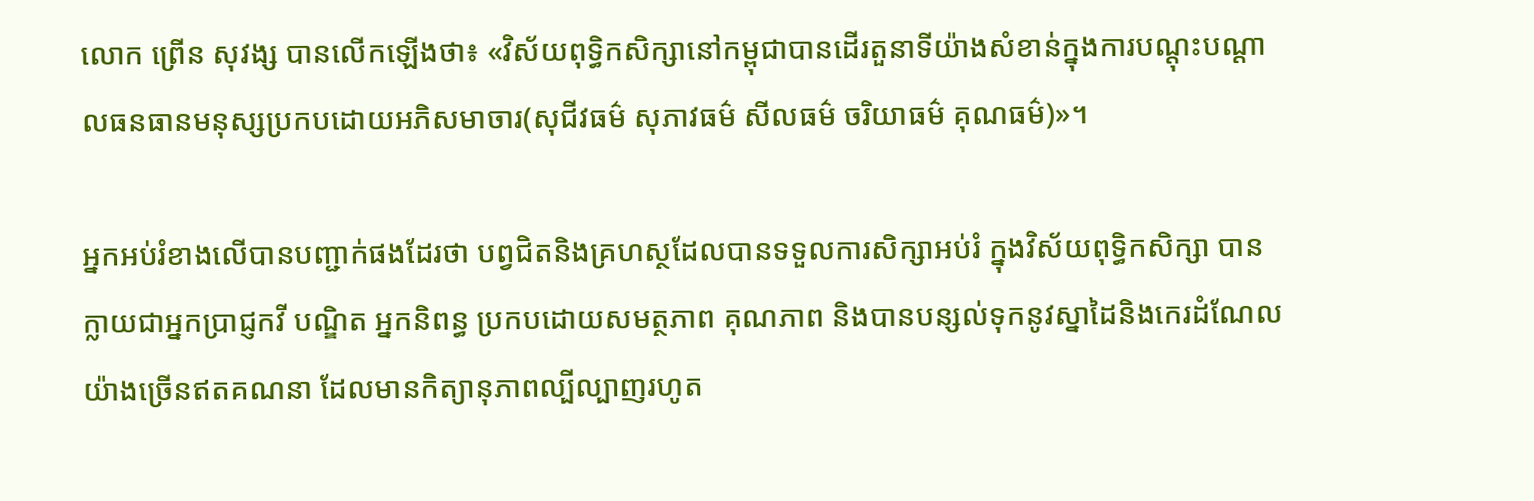លោក ព្រើន សុវង្ស បានលើកឡើងថា៖ «វិស័យពុទ្ធិកសិក្សានៅកម្ពុជាបានដើរតួនាទីយ៉ាងសំខាន់ក្នុងការបណ្តុះបណ្តាលធនធានមនុស្សប្រកបដោយអភិសមាចារ(សុជីវធម៌ សុភាវធម៌ សីលធម៌ ចរិយាធម៌ គុណធម៌)»។

អ្នកអប់រំខាងលើបានបញ្ជាក់ផងដែរថា បព្វជិតនិងគ្រហស្ថដែលបានទទួលការសិក្សាអប់រំ ក្នុងវិស័យពុទ្ធិកសិក្សា បានក្លាយជាអ្នកប្រាជ្ញកវី បណ្ឌិត អ្នកនិពន្ធ ប្រកបដោយសមត្ថភាព គុណភាព និងបានបន្សល់ទុកនូវស្នាដៃនិងកេរដំណែលយ៉ាងច្រើនឥតគណនា ដែលមានកិត្យានុភាពល្បីល្បាញរហូត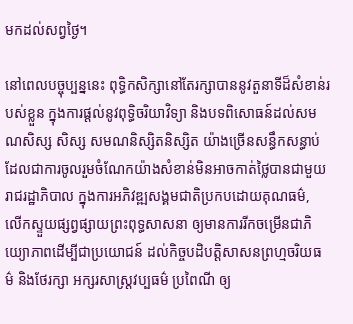មកដល់សព្វថ្ងៃ។

នៅពេលបច្ចុប្បន្ននេះ ពុទ្ធិកសិក្សានៅតែរក្សាបាននូវតួនាទីដ៏សំខាន់របស់ខ្លួន ក្នុងការផ្តល់នូវពុទ្ធិចរិយាវិទ្យា និងបទពិសោធន៍ដល់សមណសិស្ស សិស្ស សមណនិស្សិតនិស្សិត យ៉ាងច្រើនសន្ធឹកសន្ធាប់ ដែលជាការចូលរួមចំណែកយ៉ាងសំខាន់មិនអាចកាត់ថ្លៃបានជាមួយរាជរដ្ឋាភិបាល ក្នុងការអភិវឌ្ឍសង្គមជាតិប្រកបដោយគុណធម៌, លើកស្ទួយផ្សព្វផ្សាយព្រះពុទ្ធសាសនា ឲ្យមានការរីកចម្រើនជាភិយ្យោភាពដើម្បីជាប្រយោជន៍ ដល់កិច្ចបដិបត្តិសាសនព្រហ្មចរិយធម៌ និងថែរក្សា អក្សរសាស្រ្តវប្បធម៌ ប្រពៃណី ឲ្យ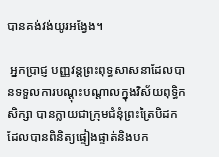បានគង់វង់យូរអង្វែង។

 អ្នកប្រាជ្ញ បញ្ញវន្តព្រះពុទ្ធសាសនាដែលបានទទួលការបណ្តុះបណ្តាលក្នុងវិស័យពុទ្ធិកសិក្សា បានក្លាយជាក្រុមជំនុំព្រះត្រៃបិដក ដែលបានពិនិត្យផ្ទៀងផ្ទាត់និងបក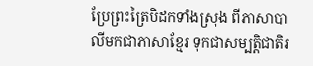ប្រែព្រះត្រៃបិដកទាំងស្រុង ពីភាសាបាលីមកជាភាសាខ្មែរ ទុកជាសម្បត្តិជាតិរ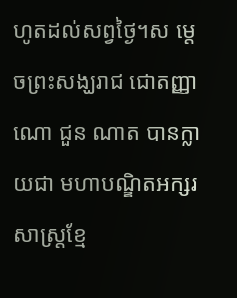ហូតដល់សព្វថ្ងៃ។ស ម្តេចព្រះសង្ឃរាជ ជោតញ្ញាណោ ជួន ណាត បានក្លាយជា មហាបណ្ឌិតអក្សរសាស្រ្តខ្មែ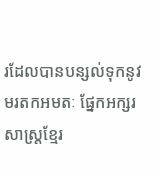រដែលបានបន្សល់ទុកនូវមរតកអមតៈ ផ្នែកអក្សរសាស្រ្តខ្មែរ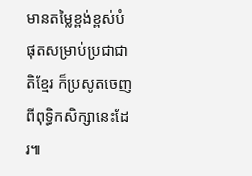មានតម្លៃខ្ពង់ខ្ពស់បំផុតសម្រាប់ប្រជាជាតិខ្មែរ ក៏ប្រសូតចេញពីពុទ្ធិកសិក្សានេះដែរ៕